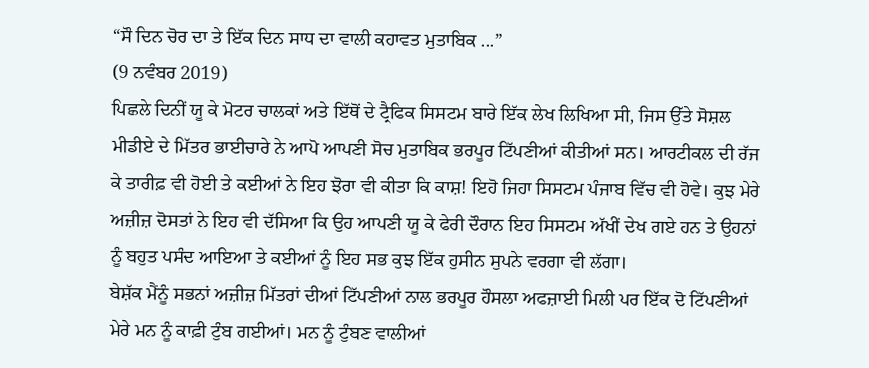“ਸੌ ਦਿਨ ਚੋਰ ਦਾ ਤੇ ਇੱਕ ਦਿਨ ਸਾਧ ਦਾ ਵਾਲੀ ਕਹਾਵਤ ਮੁਤਾਬਿਕ ...”
(9 ਨਵੰਬਰ 2019)
ਪਿਛਲੇ ਦਿਨੀਂ ਯੂ ਕੇ ਮੋਟਰ ਚਾਲਕਾਂ ਅਤੇ ਇੱਥੋਂ ਦੇ ਟ੍ਰੈਫਿਕ ਸਿਸਟਮ ਬਾਰੇ ਇੱਕ ਲੇਖ ਲਿਖਿਆ ਸੀ, ਜਿਸ ਉੱਤੇ ਸੋਸ਼ਲ ਮੀਡੀਏ ਦੇ ਮਿੱਤਰ ਭਾਈਚਾਰੇ ਨੇ ਆਪੋ ਆਪਣੀ ਸੋਚ ਮੁਤਾਬਿਕ ਭਰਪੂਰ ਟਿੱਪਣੀਆਂ ਕੀਤੀਆਂ ਸਨ। ਆਰਟੀਕਲ ਦੀ ਰੱਜ ਕੇ ਤਾਰੀਫ਼ ਵੀ ਹੋਈ ਤੇ ਕਈਆਂ ਨੇ ਇਹ ਝੋਰਾ ਵੀ ਕੀਤਾ ਕਿ ਕਾਸ਼! ਇਹੋ ਜਿਹਾ ਸਿਸਟਮ ਪੰਜਾਬ ਵਿੱਚ ਵੀ ਹੋਵੇ। ਕੁਝ ਮੇਰੇ ਅਜ਼ੀਜ਼ ਦੋਸਤਾਂ ਨੇ ਇਹ ਵੀ ਦੱਸਿਆ ਕਿ ਉਹ ਆਪਣੀ ਯੂ ਕੇ ਫੇਰੀ ਦੌਰਾਨ ਇਹ ਸਿਸਟਮ ਅੱਖੀਂ ਦੇਖ ਗਏ ਹਨ ਤੇ ਉਹਨਾਂ ਨੂੰ ਬਹੁਤ ਪਸੰਦ ਆਇਆ ਤੇ ਕਈਆਂ ਨੂੰ ਇਹ ਸਭ ਕੁਝ ਇੱਕ ਹੁਸੀਨ ਸੁਪਨੇ ਵਰਗਾ ਵੀ ਲੱਗਾ।
ਬੇਸ਼ੱਕ ਮੈਂਨੂੰ ਸਭਨਾਂ ਅਜ਼ੀਜ਼ ਮਿੱਤਰਾਂ ਦੀਆਂ ਟਿੱਪਣੀਆਂ ਨਾਲ ਭਰਪੂਰ ਹੌਸਲਾ ਅਫਜ਼ਾਈ ਮਿਲੀ ਪਰ ਇੱਕ ਦੋ ਟਿੱਪਣੀਆਂ ਮੇਰੇ ਮਨ ਨੂੰ ਕਾਫ਼ੀ ਟੁੰਬ ਗਈਆਂ। ਮਨ ਨੂੰ ਟੁੰਬਣ ਵਾਲੀਆਂ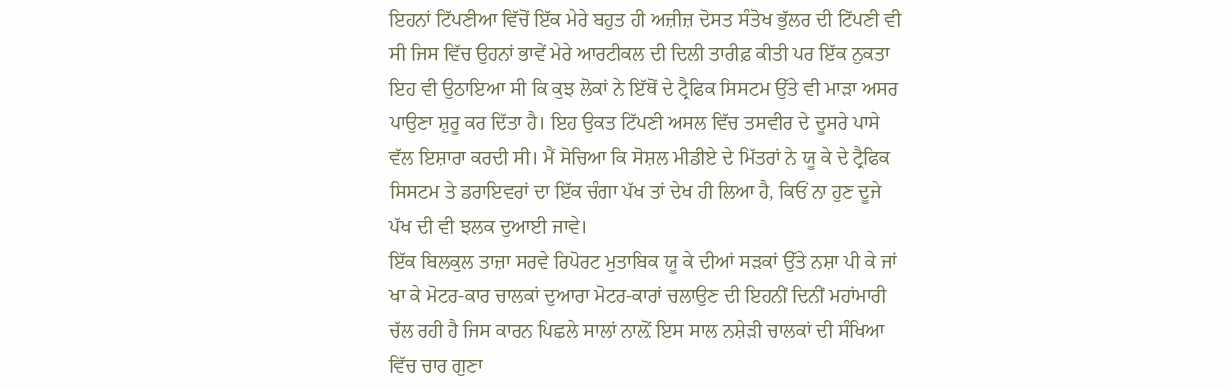ਇਹਨਾਂ ਟਿੱਪਣੀਆ ਵਿੱਚੋਂ ਇੱਕ ਮੇਰੇ ਬਹੁਤ ਹੀ ਅਜ਼ੀਜ਼ ਦੋਸਤ ਸੰਤੋਖ ਭੁੱਲਰ ਦੀ ਟਿੱਪਣੀ ਵੀ ਸੀ ਜਿਸ ਵਿੱਚ ਉਹਨਾਂ ਭਾਵੇਂ ਮੇਰੇ ਆਰਟੀਕਲ ਦੀ ਦਿਲੀ ਤਾਰੀਫ਼ ਕੀਤੀ ਪਰ ਇੱਕ ਨੁਕਤਾ ਇਹ ਵੀ ਉਠਾਇਆ ਸੀ ਕਿ ਕੁਝ ਲੋਕਾਂ ਨੇ ਇੱਥੋਂ ਦੇ ਟ੍ਰੈਫਿਕ ਸਿਸਟਮ ਉੱਤੇ ਵੀ ਮਾੜਾ ਅਸਰ ਪਾਉਣਾ ਸ਼ੁਰੂ ਕਰ ਦਿੱਤਾ ਹੈ। ਇਹ ਉਕਤ ਟਿੱਪਣੀ ਅਸਲ ਵਿੱਚ ਤਸਵੀਰ ਦੇ ਦੂਸਰੇ ਪਾਸੇ ਵੱਲ ਇਸ਼ਾਰਾ ਕਰਦੀ ਸੀ। ਮੈਂ ਸੋਚਿਆ ਕਿ ਸੋਸ਼ਲ ਮੀਡੀਏ ਦੇ ਮਿੱਤਰਾਂ ਨੇ ਯੂ ਕੇ ਦੇ ਟ੍ਰੈਫਿਕ ਸਿਸਟਮ ਤੇ ਡਰਾਇਵਰਾਂ ਦਾ ਇੱਕ ਚੰਗਾ ਪੱਖ ਤਾਂ ਦੇਖ ਹੀ ਲਿਆ ਹੈ, ਕਿਓਂ ਨਾ ਹੁਣ ਦੂਜੇ ਪੱਖ ਦੀ ਵੀ ਝਲਕ ਦੁਆਈ ਜਾਵੇ।
ਇੱਕ ਬਿਲਕੁਲ ਤਾਜ਼ਾ ਸਰਵੇ ਰਿਪੋਰਟ ਮੁਤਾਬਿਕ ਯੂ ਕੇ ਦੀਆਂ ਸੜਕਾਂ ਉੱਤੇ ਨਸ਼ਾ ਪੀ ਕੇ ਜਾਂ ਖਾ ਕੇ ਮੋਟਰ-ਕਾਰ ਚਾਲਕਾਂ ਦੁਆਰਾ ਮੋਟਰ-ਕਾਰਾਂ ਚਲਾਉਣ ਦੀ ਇਹਨੀਂ ਦਿਨੀਂ ਮਹਾਂਮਾਰੀ ਚੱਲ ਰਹੀ ਹੈ ਜਿਸ ਕਾਰਨ ਪਿਛਲੇ ਸਾਲਾਂ ਨਾਲ਼ੋਂ ਇਸ ਸਾਲ ਨਸ਼ੇੜੀ ਚਾਲਕਾਂ ਦੀ ਸੰਖਿਆ ਵਿੱਚ ਚਾਰ ਗੁਣਾ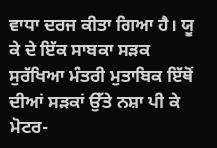ਵਾਧਾ ਦਰਜ ਕੀਤਾ ਗਿਆ ਹੈ। ਯੂ ਕੇ ਦੇ ਇੱਕ ਸਾਬਕਾ ਸੜਕ ਸੁਰੱਖਿਆ ਮੰਤਰੀ ਮੁਤਾਬਿਕ ਇੱਥੋਂ ਦੀਆਂ ਸੜਕਾਂ ਉੱਤੇ ਨਸ਼ਾ ਪੀ ਕੇ ਮੋਟਰ-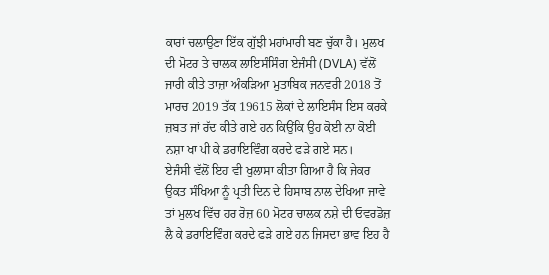ਕਾਰਾਂ ਚਲਾਉਣਾ ਇੱਕ ਗੁੱਝੀ ਮਹਾਂਮਾਰੀ ਬਣ ਚੁੱਕਾ ਹੈ। ਮੁਲਖ ਦੀ ਮੋਟਰ ਤੇ ਚਾਲਕ ਲਾਇਸੰਸਿੰਗ ਏਜੰਸੀ (DVLA) ਵੱਲੋਂ ਜਾਰੀ ਕੀਤੇ ਤਾਜ਼ਾ ਅੰਕੜਿਆ ਮੁਤਾਬਿਕ ਜਨਵਰੀ 2018 ਤੋਂ ਮਾਰਚ 2019 ਤੱਕ 19615 ਲੋਕਾਂ ਦੇ ਲਾਇਸੰਸ ਇਸ ਕਰਕੇ ਜ਼ਬਤ ਜਾਂ ਰੱਦ ਕੀਤੇ ਗਏ ਹਨ ਕਿਉਂਕਿ ਉਹ ਕੋਈ ਨਾ ਕੋਈ ਨਸ਼ਾ ਖਾ ਪੀ ਕੇ ਡਰਾਇਵਿੰਗ ਕਰਦੇ ਫੜੇ ਗਏ ਸਨ।
ਏਜੰਸੀ ਵੱਲੋਂ ਇਹ ਵੀ ਖੁਲਾਸਾ ਕੀਤਾ ਗਿਆ ਹੈ ਕਿ ਜੇਕਰ ਉਕਤ ਸੰਖਿਆ ਨੂੰ ਪ੍ਰਤੀ ਦਿਨ ਦੇ ਹਿਸਾਬ ਨਾਲ ਦੇਖਿਆ ਜਾਵੇ ਤਾਂ ਮੁਲਖ ਵਿੱਚ ਹਰ ਰੋਜ਼ 60 ਮੋਟਰ ਚਾਲਕ ਨਸ਼ੇ ਦੀ ਓਵਰਡੋਜ਼ ਲੈ ਕੇ ਡਰਾਇਵਿੰਗ ਕਰਦੇ ਫੜੇ ਗਏ ਹਨ ਜਿਸਦਾ ਭਾਵ ਇਹ ਹੈ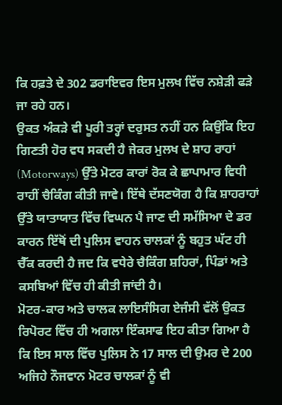ਕਿ ਹਫ਼ਤੇ ਦੇ 302 ਡਰਾਇਵਰ ਇਸ ਮੁਲਖ ਵਿੱਚ ਨਸ਼ੇੜੀ ਫੜੇ ਜਾ ਰਹੇ ਹਨ।
ਉਕਤ ਅੰਕੜੇ ਵੀ ਪੂਰੀ ਤਰ੍ਹਾਂ ਦਰੁਸਤ ਨਹੀਂ ਹਨ ਕਿਉਂਕਿ ਇਹ ਗਿਣਤੀ ਹੋਰ ਵਧ ਸਕਦੀ ਹੈ ਜੇਕਰ ਮੁਲਖ ਦੇ ਸ਼ਾਹ ਰਾਹਾਂ (Motorways) ਉੱਤੇ ਮੋਟਰ ਕਾਰਾਂ ਰੋਕ ਕੇ ਛਾਪਾਮਾਰ ਵਿਧੀ ਰਾਹੀਂ ਚੈਕਿੰਗ ਕੀਤੀ ਜਾਵੇ। ਇੱਥੇ ਦੱਸਣਯੋਗ ਹੈ ਕਿ ਸ਼ਾਹਰਾਹਾਂ ਉੱਤੇ ਯਾਤਾਯਾਤ ਵਿੱਚ ਵਿਘਨ ਪੈ ਜਾਣ ਦੀ ਸਮੱਸਿਆ ਦੇ ਡਰ ਕਾਰਨ ਇੱਥੋਂ ਦੀ ਪੁਲਿਸ ਵਾਹਨ ਚਾਲਕਾਂ ਨੂੰ ਬਹੁਤ ਘੱਟ ਹੀ ਚੈੱਕ ਕਰਦੀ ਹੈ ਜਦ ਕਿ ਵਧੇਰੇ ਚੈਕਿੰਗ ਸ਼ਹਿਰਾਂ, ਪਿੰਡਾਂ ਅਤੇ ਕਸਬਿਆਂ ਵਿੱਚ ਹੀ ਕੀਤੀ ਜਾਂਦੀ ਹੈ।
ਮੋਟਰ-ਕਾਰ ਅਤੇ ਚਾਲਕ ਲਾਇਸੰਸਿਗ ਏਜੰਸੀ ਵੱਲੋਂ ਉਕਤ ਰਿਪੋਰਟ ਵਿੱਚ ਹੀ ਅਗਲਾ ਇੰਕਸਾਫ ਇਹ ਕੀਤਾ ਗਿਆ ਹੈ ਕਿ ਇਸ ਸਾਲ ਵਿੱਚ ਪੁਲਿਸ ਨੇ 17 ਸਾਲ ਦੀ ਉਮਰ ਦੇ 200 ਅਜਿਹੇ ਨੌਜਵਾਨ ਮੋਟਰ ਚਾਲਕਾਂ ਨੂੰ ਵੀ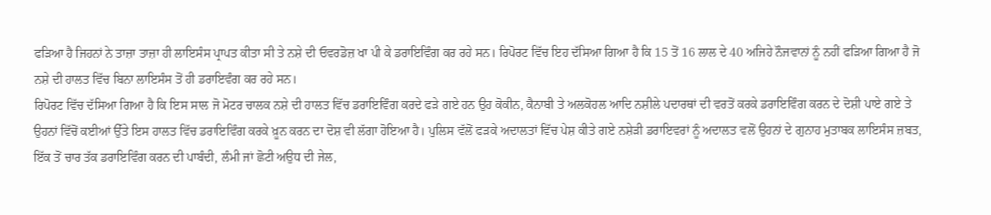ਫੜਿਆ ਹੈ ਜਿਹਨਾਂ ਨੇ ਤਾਜ਼ਾ ਤਾਜ਼ਾ ਹੀ ਲਾਇਸੰਸ ਪ੍ਰਾਪਤ ਕੀਤਾ ਸੀ ਤੇ ਨਸ਼ੇ ਦੀ ਓਵਰਡੋਜ਼ ਖਾ ਪੀ ਕੇ ਡਰਾਇਵਿੰਗ ਕਰ ਰਹੇ ਸਨ। ਰਿਪੋਰਟ ਵਿੱਚ ਇਹ ਦੱਸਿਆ ਗਿਆ ਹੈ ਕਿ 15 ਤੋਂ 16 ਲਾਲ ਦੇ 40 ਅਜਿਹੇ ਨੌਜਵਾਨਾਂ ਨੂੰ ਨਹੀਂ ਫੜਿਆ ਗਿਆ ਹੈ ਜੋ ਨਸ਼ੇ ਦੀ ਹਾਲਤ ਵਿੱਚ ਬਿਨਾ ਲਾਇਸੰਸ ਤੋਂ ਹੀ ਡਰਾਇਵੰਗ ਕਰ ਰਹੇ ਸਨ।
ਰਿਪੋਰਟ ਵਿੱਚ ਦੱਸਿਆ ਗਿਆ ਹੈ ਕਿ ਇਸ ਸਾਲ ਜੋ ਮੋਟਰ ਚਾਲਕ ਨਸ਼ੇ ਦੀ ਹਾਲਤ ਵਿੱਚ ਡਰਾਇਵਿੰਗ ਕਰਦੇ ਫੜੇ ਗਏ ਹਨ ਉਹ ਕੋਕੀਨ, ਕੈਨਾਬੀ ਤੇ ਅਲਕੋਹਲ ਆਦਿ ਨਸ਼ੀਲੇ ਪਦਾਰਥਾਂ ਦੀ ਵਰਤੋਂ ਕਰਕੇ ਡਰਾਇਵਿੰਗ ਕਰਨ ਦੇ ਦੋਸ਼ੀ ਪਾਏ ਗਏ ਤੇ ਉਹਨਾਂ ਵਿੱਚੋਂ ਕਈਆਂ ਉੱਤੇ ਇਸ ਹਾਲਤ ਵਿੱਚ ਡਰਾਇਵਿੰਗ ਕਰਕੇ ਖ਼ੂਨ ਕਰਨ ਦਾ ਦੋਸ਼ ਵੀ ਲੱਗਾ ਹੋਇਆ ਹੈ। ਪੁਲਿਸ ਵੱਲੋਂ ਫੜਕੇ ਅਦਾਲਤਾਂ ਵਿੱਚ ਪੇਸ਼ ਕੀਤੇ ਗਏ ਨਸ਼ੇੜੀ ਡਰਾਇਵਰਾਂ ਨੂੰ ਅਦਾਲਤ ਵਲੋਂ ਉਹਨਾਂ ਦੇ ਗੁਨਾਹ ਮੁਤਾਬਕ ਲਾਇਸੰਸ ਜ਼ਬਤ, ਇੱਕ ਤੋਂ ਚਾਰ ਤੱਕ ਡਰਾਇਵਿੰਗ ਕਰਨ ਦੀ ਪਾਬੰਦੀ, ਲੰਮੀ ਜਾਂ ਛੋਟੀ ਅਉਧ ਦੀ ਜੇਲ,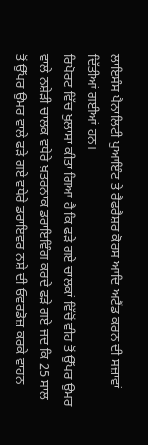ਲਾਇਸੰਸ ਪੈਨਾਲਿਟੀ ਪੁਆਇੰਟ ਤੇ ਰੈਫਰੈਸ਼ਰ ਕੋਰਸ ਆਦਿ ਅਟੈਂਡ ਕਰਨ ਦੀ ਸਜ਼ਾਵਾਂ ਦਿੱਤੀਆਂ ਗਈਆਂ ਹਨ।
ਰਿਪੋਰਟ ਵਿੱਚ ਖੁਲਾਸਾ ਕੀਤਾ ਗਿਆ ਹੈ ਕਿ ਫੜੇ ਗਏ ਚਾਲਕਾਂ ਵਿੱਚੋਂ ਵੀਹ ਤੋਂ ਉੱਪਰ ਉਮਰ ਵਾਲੇ ਨਸ਼ੇੜੀ ਚਾਲਕ ਵਧੇਰੇ ਖ਼ਤਰਨਾਕ ਡਰਾਇਵਿੰਗ ਕਰਦੇ ਫੜੇ ਗਏ ਜਦ ਕਿ 25 ਸਾਲ ਤੋਂ ਉੱਪਰ ਉਮਰ ਵਾਲੇ ਫੜੇ ਗਏ ਵਧੇਰੇ ਡਰਾਇਵਰ ਨਸ਼ੇ ਦੀ ਓਵਰਡੋਜ਼ ਕਰਕੇ ਵਾਹਨ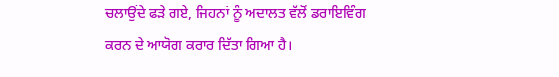ਚਲਾਉਂਦੇ ਫੜੇ ਗਏ, ਜਿਹਨਾਂ ਨੂੰ ਅਦਾਲਤ ਵੱਲੋਂ ਡਰਾਇਵਿੰਗ ਕਰਨ ਦੇ ਆਯੋਗ ਕਰਾਰ ਦਿੱਤਾ ਗਿਆ ਹੈ।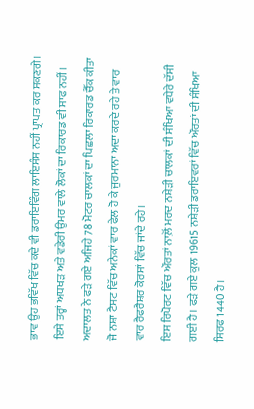ਭਾਵ ਉਹ ਭਵਿੱਖ ਵਿੱਚ ਕਦੇ ਵੀ ਡਰਾਇਵਿੰਗ ਲਾਇਸੰਸ ਨਹੀਂ ਪ੍ਰਾਪਤ ਕਰ ਸਕਣਗੇ। ਇਸੇ ਤਰ੍ਹਾਂ ਅਧਖੜ ਅਤੇ ਵਡੇਰੀ ਉਮਰ ਵਾਲੇ ਲੋਕਾਂ ਦਾ ਰਿਕਾਰਡ ਵੀ ਸਾਫ ਨਹੀਂ। ਅਦਾਲਤ ਨੇ ਫੜੇ ਗਏ ਅਜਿਹੇ 78 ਮੋਟਰ ਚਾਲਕਾਂ ਦਾ ਪਿਛਲਾ ਰਿਕਾਰਡ ਚੈੱਕ ਕੀਤਾ ਜੋ ਨਸ਼ਾ ਟੈਸਟ ਵਿੱਚ ਅਨੇਕਾਂ ਵਾਰ ਫੇਲ ਹੋ ਕੇ ਜੁਰਮਾਨਾ ਅਦਾ ਕਰਦੇ ਰਹੇ ਤੇ ਵਾਰ ਵਾਰ ਰੈਫਰੈਸ਼ਰ ਕੋਰਸਾਂ ਵਿੱਚ ਜਾਂਦੇ ਰਹੇ।
ਇਸ ਰਿਪੋਰਟ ਵਿੱਚ ਔਰਤਾਂ ਨਾਲ਼ੋਂ ਮਰਦ ਨਸ਼ੇੜੀ ਚਾਲਕਾਂ ਦੀ ਸੰਖਿਆ ਵਧੇਰੇ ਦੱਸੀ ਗਈ ਹੈ। ਫੜੇ ਗਏ ਕੁਲ 19615 ਨਸ਼ੇੜੀ ਡਰਾਇਵਰਾਂ ਵਿੱਚ ਔਰਤਾਂ ਦੀ ਸੰਖਿਆ ਸਿਰਫ 1440 ਹੈ।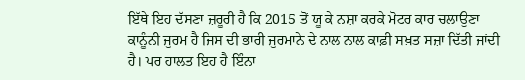ਇੱਥੇ ਇਹ ਦੱਸਣਾ ਜ਼ਰੂਰੀ ਹੈ ਕਿ 2015 ਤੋਂ ਯੂ ਕੇ ਨਸ਼ਾ ਕਰਕੇ ਮੋਟਰ ਕਾਰ ਚਲਾਉਣਾ ਕਾਨੂੰਨੀ ਜੁਰਮ ਹੈ ਜਿਸ ਦੀ ਭਾਰੀ ਜੁਰਮਾਨੇ ਦੇ ਨਾਲ ਨਾਲ ਕਾਫ਼ੀ ਸਖ਼ਤ ਸਜ਼ਾ ਦਿੱਤੀ ਜਾਂਦੀ ਹੈ। ਪਰ ਹਾਲਤ ਇਹ ਹੈ ਇੰਨਾ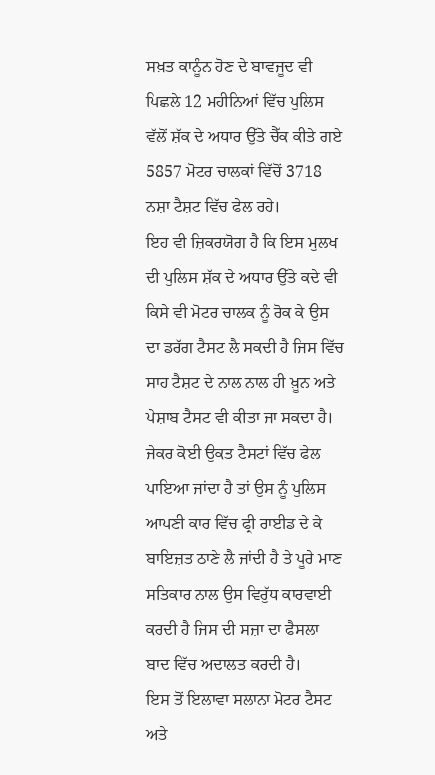ਸਖ਼ਤ ਕਾਨੂੰਨ ਹੋਣ ਦੇ ਬਾਵਜੂਦ ਵੀ ਪਿਛਲੇ 12 ਮਹੀਨਿਆਂ ਵਿੱਚ ਪੁਲਿਸ ਵੱਲੋਂ ਸ਼ੱਕ ਦੇ ਅਧਾਰ ਉੱਤੇ ਚੈੱਕ ਕੀਤੇ ਗਏ 5857 ਮੋਟਰ ਚਾਲਕਾਂ ਵਿੱਚੋਂ 3718 ਨਸ਼ਾ ਟੈਸ਼ਟ ਵਿੱਚ ਫੇਲ ਰਹੇ।
ਇਹ ਵੀ ਜ਼ਿਕਰਯੋਗ ਹੈ ਕਿ ਇਸ ਮੁਲਖ ਦੀ ਪੁਲਿਸ ਸ਼ੱਕ ਦੇ ਅਧਾਰ ਉੱਤੇ ਕਦੇ ਵੀ ਕਿਸੇ ਵੀ ਮੋਟਰ ਚਾਲਕ ਨੂੰ ਰੋਕ ਕੇ ਉਸ ਦਾ ਡਰੱਗ ਟੈਸਟ ਲੈ ਸਕਦੀ ਹੈ ਜਿਸ ਵਿੱਚ ਸਾਹ ਟੈਸ਼ਟ ਦੇ ਨਾਲ ਨਾਲ ਹੀ ਖ਼ੂਨ ਅਤੇ ਪੇਸ਼ਾਬ ਟੈਸਟ ਵੀ ਕੀਤਾ ਜਾ ਸਕਦਾ ਹੈ। ਜੇਕਰ ਕੋਈ ਉਕਤ ਟੈਸਟਾਂ ਵਿੱਚ ਫੇਲ ਪਾਇਆ ਜਾਂਦਾ ਹੈ ਤਾਂ ਉਸ ਨੂੰ ਪੁਲਿਸ ਆਪਣੀ ਕਾਰ ਵਿੱਚ ਫ੍ਰੀ ਰਾਈਡ ਦੇ ਕੇ ਬਾਇਜ਼ਤ ਠਾਣੇ ਲੈ ਜਾਂਦੀ ਹੈ ਤੇ ਪੂਰੇ ਮਾਣ ਸਤਿਕਾਰ ਨਾਲ ਉਸ ਵਿਰੁੱਧ ਕਾਰਵਾਈ ਕਰਦੀ ਹੈ ਜਿਸ ਦੀ ਸਜ਼ਾ ਦਾ ਫੈਸਲਾ ਬਾਦ ਵਿੱਚ ਅਦਾਲਤ ਕਰਦੀ ਹੈ।
ਇਸ ਤੋਂ ਇਲਾਵਾ ਸਲਾਨਾ ਮੋਟਰ ਟੈਸਟ ਅਤੇ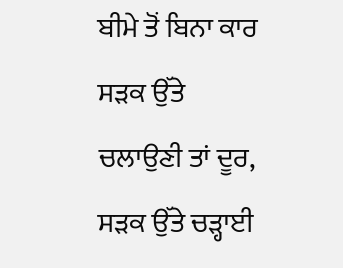ਬੀਮੇ ਤੋਂ ਬਿਨਾ ਕਾਰ ਸੜਕ ਉੱਤੇ ਚਲਾਉਣੀ ਤਾਂ ਦੂਰ, ਸੜਕ ਉੱਤੇ ਚੜ੍ਹਾਈ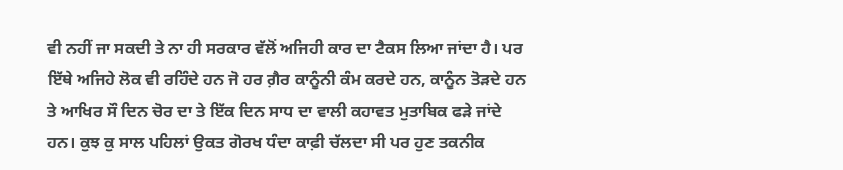ਵੀ ਨਹੀਂ ਜਾ ਸਕਦੀ ਤੇ ਨਾ ਹੀ ਸਰਕਾਰ ਵੱਲੋਂ ਅਜਿਹੀ ਕਾਰ ਦਾ ਟੈਕਸ ਲਿਆ ਜਾਂਦਾ ਹੈ। ਪਰ ਇੱਥੇ ਅਜਿਹੇ ਲੋਕ ਵੀ ਰਹਿੰਦੇ ਹਨ ਜੋ ਹਰ ਗ਼ੈਰ ਕਾਨੂੰਨੀ ਕੰਮ ਕਰਦੇ ਹਨ, ਕਾਨੂੰਨ ਤੋੜਦੇ ਹਨ ਤੇ ਆਖਿਰ ਸੌ ਦਿਨ ਚੋਰ ਦਾ ਤੇ ਇੱਕ ਦਿਨ ਸਾਧ ਦਾ ਵਾਲੀ ਕਹਾਵਤ ਮੁਤਾਬਿਕ ਫੜੇ ਜਾਂਦੇ ਹਨ। ਕੁਝ ਕੁ ਸਾਲ ਪਹਿਲਾਂ ਉਕਤ ਗੋਰਖ ਧੰਦਾ ਕਾਫ਼ੀ ਚੱਲਦਾ ਸੀ ਪਰ ਹੁਣ ਤਕਨੀਕ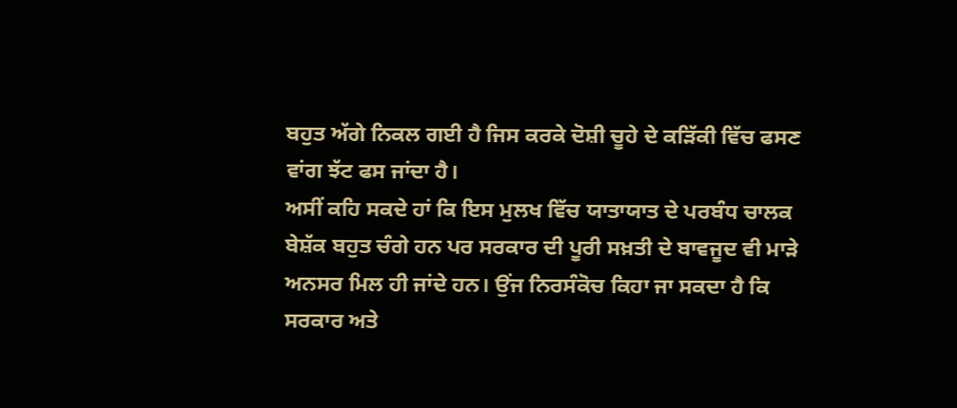ਬਹੁਤ ਅੱਗੇ ਨਿਕਲ ਗਈ ਹੈ ਜਿਸ ਕਰਕੇ ਦੋਸ਼ੀ ਚੂਹੇ ਦੇ ਕੜਿੱਕੀ ਵਿੱਚ ਫਸਣ ਵਾਂਗ ਝੱਟ ਫਸ ਜਾਂਦਾ ਹੈ।
ਅਸੀਂ ਕਹਿ ਸਕਦੇ ਹਾਂ ਕਿ ਇਸ ਮੁਲਖ ਵਿੱਚ ਯਾਤਾਯਾਤ ਦੇ ਪਰਬੰਧ ਚਾਲਕ ਬੇਸ਼ੱਕ ਬਹੁਤ ਚੰਗੇ ਹਨ ਪਰ ਸਰਕਾਰ ਦੀ ਪੂਰੀ ਸਖ਼ਤੀ ਦੇ ਬਾਵਜੂਦ ਵੀ ਮਾੜੇ ਅਨਸਰ ਮਿਲ ਹੀ ਜਾਂਦੇ ਹਨ। ਉਂਜ ਨਿਰਸੰਕੋਚ ਕਿਹਾ ਜਾ ਸਕਦਾ ਹੈ ਕਿ ਸਰਕਾਰ ਅਤੇ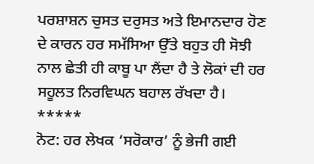ਪਰਸ਼ਾਸ਼ਨ ਚੁਸਤ ਦਰੁਸਤ ਅਤੇ ਇਮਾਨਦਾਰ ਹੋਣ ਦੇ ਕਾਰਨ ਹਰ ਸਮੱਸਿਆ ਉੱਤੇ ਬਹੁਤ ਹੀ ਸੋਝੀ ਨਾਲ ਛੇਤੀ ਹੀ ਕਾਬੂ ਪਾ ਲੈਂਦਾ ਹੈ ਤੇ ਲੋਕਾਂ ਦੀ ਹਰ ਸਹੂਲਤ ਨਿਰਵਿਘਨ ਬਹਾਲ ਰੱਖਦਾ ਹੈ।
*****
ਨੋਟ: ਹਰ ਲੇਖਕ ‘ਸਰੋਕਾਰ’ ਨੂੰ ਭੇਜੀ ਗਈ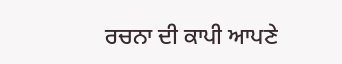ਰਚਨਾ ਦੀ ਕਾਪੀ ਆਪਣੇ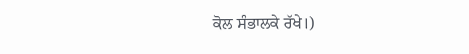ਕੋਲ ਸੰਭਾਲਕੇ ਰੱਖੇ।)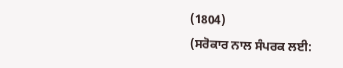(1804)
(ਸਰੋਕਾਰ ਨਾਲ ਸੰਪਰਕ ਲਈ: